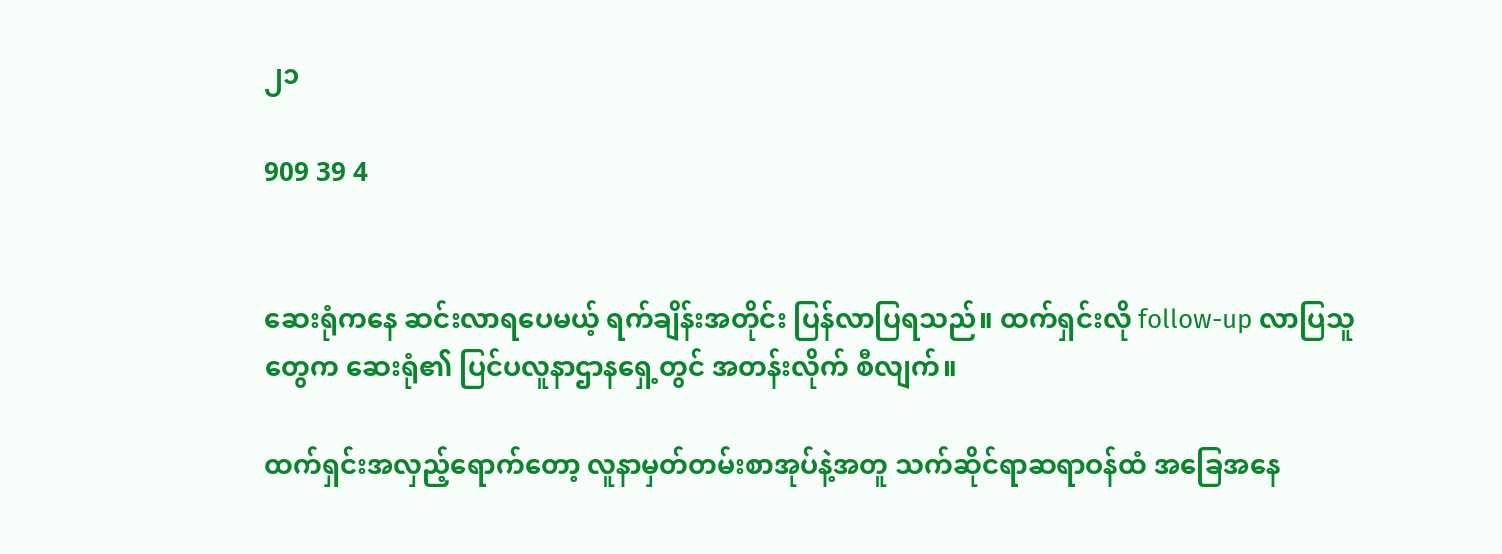၂၁

909 39 4


ဆေးရုံကနေ ဆင်းလာရပေမယ့် ရက်ချိန်းအတိုင်း ပြန်လာပြရသည်။ ထက်ရှင်းလို follow-up လာပြသူတွေက ဆေးရုံ၏ ပြင်ပလူနာဌာနရှေ့တွင် အတန်းလိုက် စီလျက်။

ထက်ရှင်းအလှည့်ရောက်တော့ လူနာမှတ်တမ်းစာအုပ်နဲ့အတူ သက်ဆိုင်ရာဆရာဝန်ထံ အခြေအနေ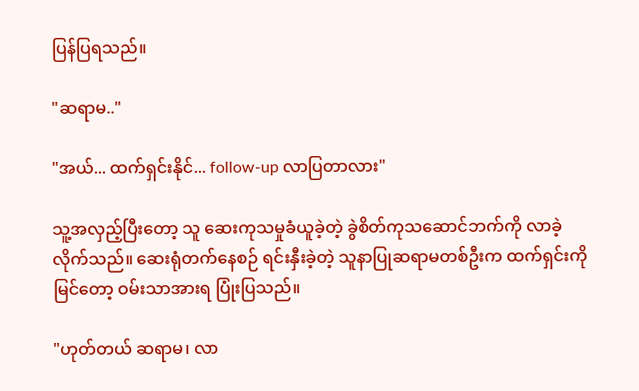ပြန်ပြရသည်။

"ဆရာမ.."

"အယ်... ထက်ရှင်းနိုင်... follow-up လာပြတာလား"

သူ့အလှည့်ပြီးတော့ သူ ဆေးကုသမှုခံယူခဲ့တဲ့ ခွဲစိတ်ကုသဆောင်ဘက်ကို လာခဲ့လိုက်သည်။ ဆေးရုံတက်နေစဉ် ရင်းနှီးခဲ့တဲ့ သူနာပြုဆရာမတစ်ဦးက ထက်ရှင်းကိုမြင်တော့ ဝမ်းသာအားရ ပြုံးပြသည်။

"ဟုတ်တယ် ဆရာမ၊ လာ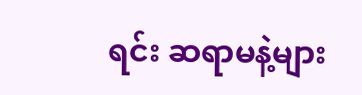ရင်း ဆရာမနဲ့များ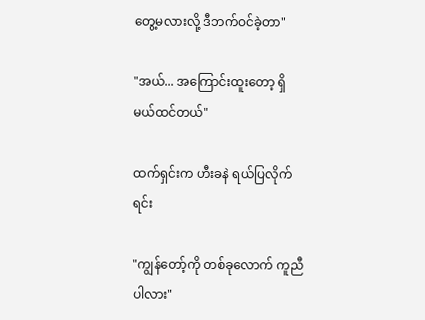တွေ့မလားလို့ ဒီဘက်ဝင်ခဲ့တာ"

"အယ်... အကြောင်းထူးတော့ ရှိမယ်ထင်တယ်"

ထက်ရှင်းက ဟီးခနဲ ရယ်ပြလိုက်ရင်း

"ကျွန်တော့်ကို တစ်ခုလောက် ကူညီပါလား"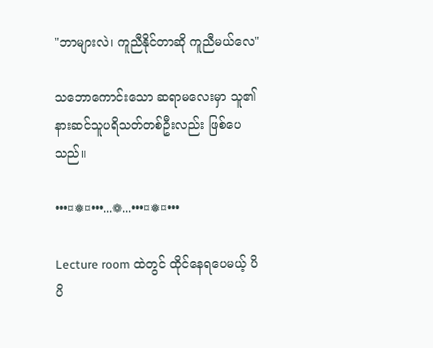"ဘာများလဲ၊ ကူညီနိုင်တာဆို ကူညီမယ်လေ"

သဘောကောင်းသော ဆရာမလေးမှာ သူ၏ နားဆင်သူပရိသတ်တစ်ဦးလည်း ဖြစ်ပေသည်။

•••¤❅¤•••...❁...•••¤❅¤•••

Lecture room ထဲတွင် ထိုင်နေရပေမယ့် ပိပိ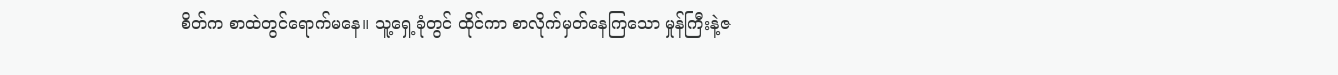စိတ်က စာထဲတွင်ရောက်မနေ။ သူ့ရှေ့ခုံတွင် ထိုင်ကာ စာလိုက်မှတ်နေကြသော မှုန်ကြီးနဲ့ဇ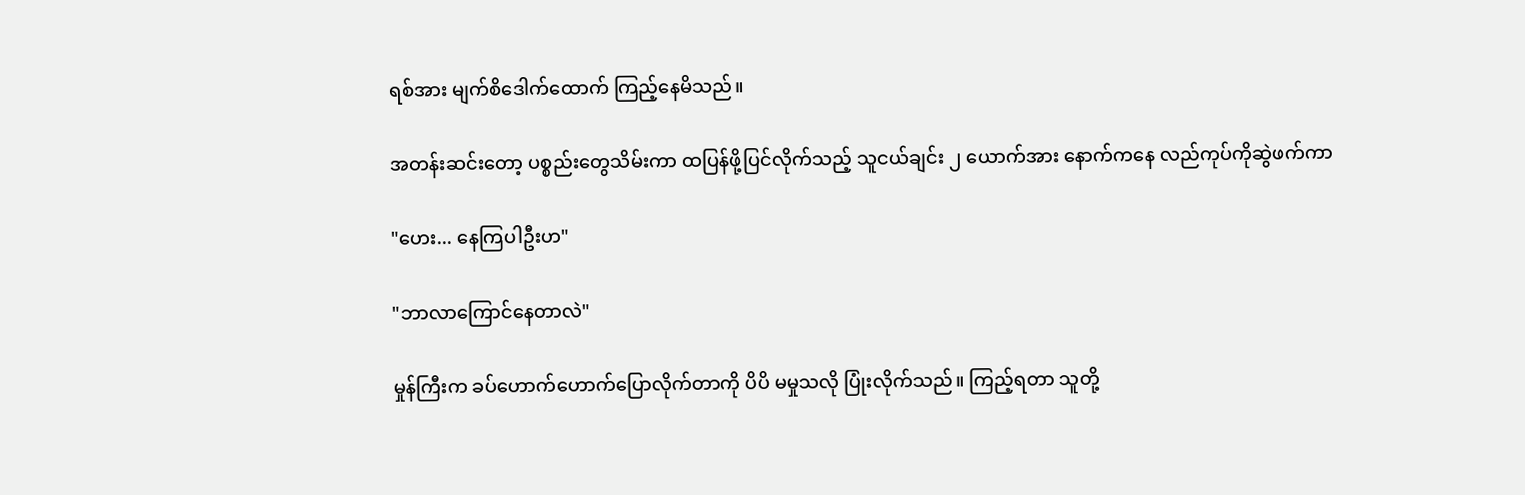ရစ်အား မျက်စိဒေါက်ထောက် ကြည့်နေမိသည်။

အတန်းဆင်းတော့ ပစ္စည်းတွေသိမ်းကာ ထပြန်ဖို့ပြင်လိုက်သည့် သူငယ်ချင်း ၂ ယောက်အား နောက်ကနေ လည်ကုပ်ကိုဆွဲဖက်ကာ

"ဟေး... နေကြပါဦးဟ"

"ဘာလာကြောင်နေတာလဲ"

မှုန်ကြီးက ခပ်ဟောက်ဟောက်ပြောလိုက်တာကို ပိပိ မမှုသလို ပြုံးလိုက်သည်။ ကြည့်ရတာ သူတို့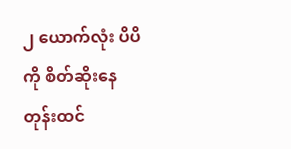၂ ယောက်လုံး ပိပိကို စိတ်ဆိုးနေတုန်းထင်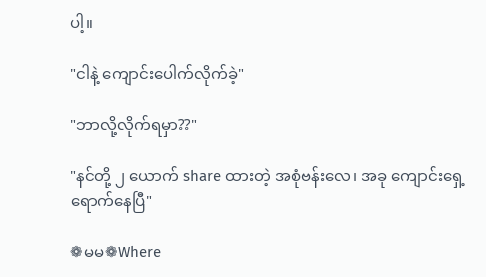ပါ့။

"ငါနဲ့ ကျောင်းပေါက်လိုက်ခဲ့"

"ဘာလို့လိုက်ရမှာ??"

"နင်တို့ ၂ ယောက် share ထားတဲ့ အစုံဗန်းလေ၊ အခု ကျောင်းရှေ့ရောက်နေပြီ"

❁မမ❁Where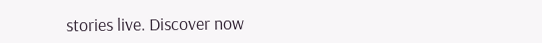stories live. Discover now